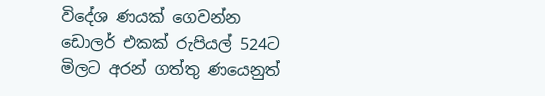විදේශ ණයක් ගෙවන්න ඩොලර් එකක් රුපියල් 524ට මිලට අරන් ගත්තු ණයෙනුත්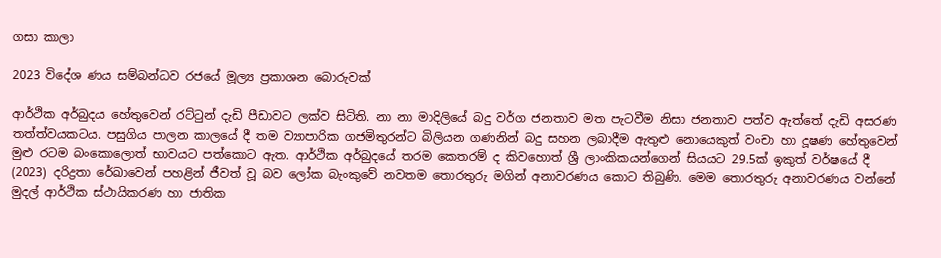ගසා කාලා

2023 විදේශ ණය සම්බන්ධව රජයේ මූල්‍ය ප්‍රකාශන බොරුවක්

ආර්ථික අර්බුදය හේතුවෙන් රට්ටුන් දැඩි පීඩාවට ලක්ව සිටිති. නා නා මාදිලියේ බදු වර්ග ජනතාව මත පැටවීම නිසා ජනතාව පත්ව ඇත්තේ දැඩි අසරණ තත්ත්වයකටය. පසුගිය පාලන කාලයේ දී තම ව්‍යාපාරික ගජමිතුරන්ට බිලියන ගණනින් බදු සහන ලබාදීම ඇතුළු නොයෙකුත් වංචා හා දූෂණ හේතුවෙන් මුළු රටම බංකොලොත් භාවයට පත්කොට ඇත. ආර්ථික අර්බුදයේ තරම කෙතරම් ද කිවහොත් ශ්‍රී ලාංකිකයන්ගෙන් සියයට 29.5ක් ඉකුත් වර්ෂයේ දී (2023) දරිද්‍රතා රේඛාවෙන් පහළින් ජීවත් වූ බව ලෝක බැංකුවේ නවතම තොරතුරු මගින් අනාවරණය කොට තිබුණි. මෙම තොරතුරු අනාවරණය වන්නේ මුදල් ආර්ථික ස්ථායිකරණ හා ජාතික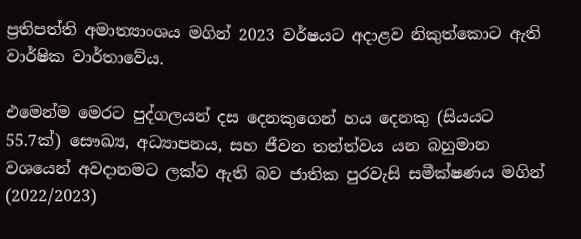ප්‍රතිපත්ති අමාත්‍යාංශය මගින් 2023 වර්ෂයට අදාළව නිකුත්කොට ඇති වාර්ෂික වාර්තාවේය.

එමෙන්ම මෙරට පුද්ගලයන් දස දෙනකුගෙන් හය දෙනකු (සියයට 55.7ක්) සෞඛ්‍ය, අධ්‍යාපනය, සහ ජීවන තත්ත්වය යන බහුමාන වශයෙන් අවදානමට ලක්ව ඇති බව ජාතික පුරවැසි සමීක්ෂණය මගින් (2022/2023)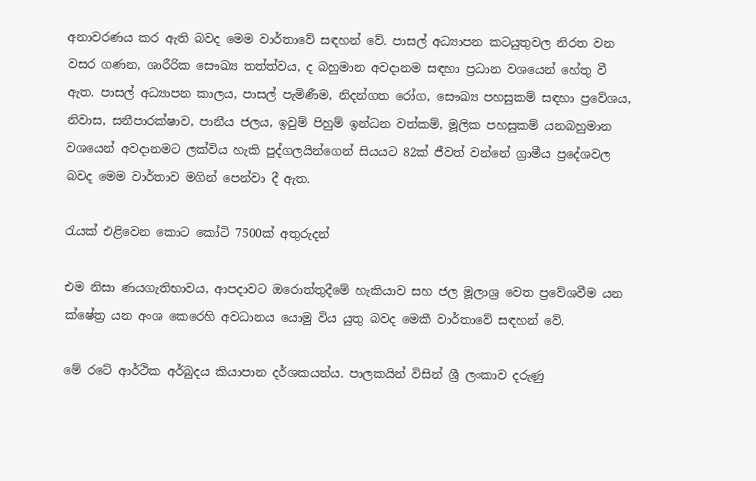අනාවරණය කර ඇති බවද මෙම වාර්තාවේ සඳහන් වේ. පාසල් අධ්‍යාපන කටයුතුවල නිරත වන වසර ගණන, ශාරීරික සෞඛ්‍ය තත්ත්වය, ද බහුමාන අවදානම සඳහා ප්‍රධාන වශයෙන් හේතු වී ඇත. පාසල් අධ්‍යාපන කාලය, පාසල් පැමිණීම, නිදන්ගත රෝග, සෞඛ්‍ය පහසුකම් සඳහා ප්‍රවේශය, නිවාස, සනීපාරක්ෂාව, පානීය ජලය, ඉවුම් පිහුම් ඉන්ධන වත්කම්, මූලික පහසුකම් යනබහුමාන වශයෙන් අවදානමට ලක්විය හැකි පුද්ගලයින්ගෙන් සියයට 82ක් ජීවත් වන්නේ ග්‍රාමීය ප්‍රදේශවල බවද මෙම වාර්තාව මගින් පෙන්වා දී ඇත.

රැයක් එළිවෙන කොට කෝටි 7500ක් අතුරුදන්

එම නිසා ණයගැතිභාවය, ආපදාවට ඔරොත්තුදීමේ හැකියාව සහ ජල මූලාශ්‍ර වෙත ප්‍රවේශවීම යන ක්ෂේත්‍ර යන අංශ කෙරෙහි අවධානය යොමු විය යුතු බවද මෙකී වාර්තාවේ සඳහන් වේ.

මේ රටේ ආර්ථික අර්බුදය කියාපාන දර්ශකයන්ය. පාලකයින් විසින් ශ්‍රී ලංකාව දරුණු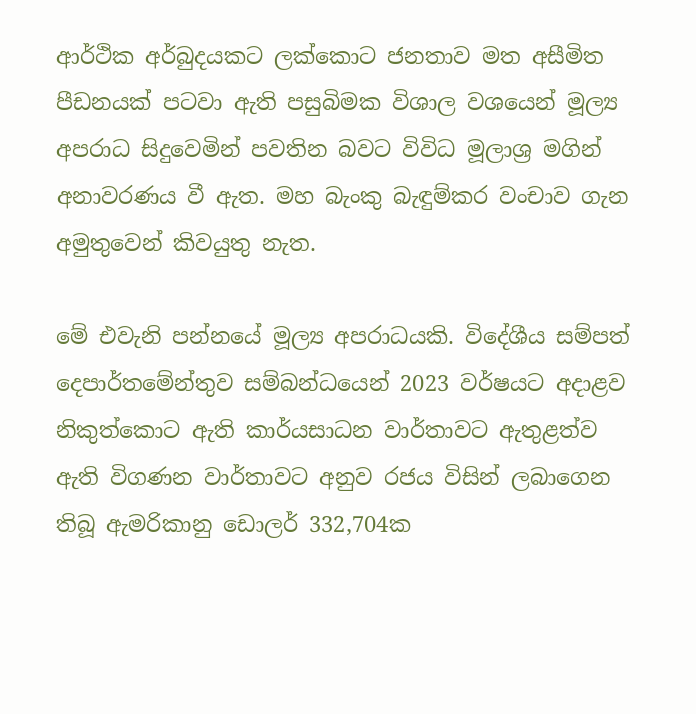ආර්ථික අර්බුදයකට ලක්කොට ජනතාව මත අසීමිත පීඩනයක් පටවා ඇති පසුබිමක විශාල වශයෙන් මූල්‍ය අපරාධ සිදුවෙමින් පවතින බවට විවිධ මූලාශ්‍ර මගින් අනාවරණය වී ඇත. මහ බැංකු බැඳුම්කර වංචාව ගැන අමුතුවෙන් කිවයුතු නැත.

මේ එවැනි පන්නයේ මූල්‍ය අපරාධයකි. විදේශීය සම්පත් දෙපාර්තමේන්තුව සම්බන්ධයෙන් 2023 වර්ෂයට අදාළව නිකුත්කොට ඇති කාර්යසාධන වාර්තාවට ඇතුළත්ව ඇති විගණන වාර්තාවට අනුව රජය විසින් ලබාගෙන තිබූ ඇමරිකානු ඩොලර් 332,704ක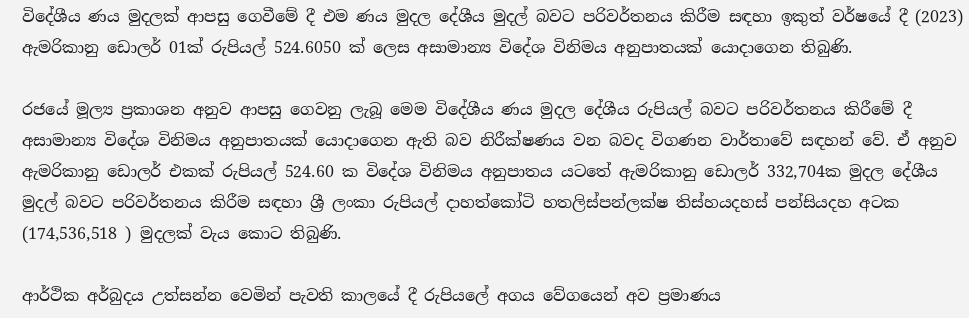විදේශීය ණය මුදලක් ආපසු ගෙවීමේ දී එම ණය මුදල දේශීය මුදල් බවට පරිවර්තනය කිරීම සඳහා ඉකුත් වර්ෂයේ දී (2023) ඇමරිකානු ඩොලර් 01ක් රුපියල් 524.6050 ක් ලෙස අසාමාන්‍ය විදේශ විනිමය අනුපාතයක් යොදාගෙන තිබුණි.

රජයේ මූල්‍ය ප්‍රකාශන අනුව ආපසු ගෙවනු ලැබූ මෙම විදේශීය ණය මුදල දේශීය රුපියල් බවට පරිවර්තනය කිරීමේ දී අසාමාන්‍ය විදේශ විනිමය අනුපාතයක් යොදාගෙන ඇති බව නිරීක්ෂණය වන බවද විගණන වාර්තාවේ සඳහන් වේ. ඒ අනුව ඇමරිකානු ඩොලර් එකක් රුපියල් 524.60 ක විදේශ විනිමය අනුපාතය යටතේ ඇමරිකානු ඩොලර් 332,704ක මුදල දේශීය මුදල් බවට පරිවර්තනය කිරීම සඳහා ශ්‍රී ලංකා රුපියල් දාහත්කෝටි හතලිස්පන්ලක්ෂ තිස්හයදහස් පන්සියදහ අටක (174,536,518 ) මුදලක් වැය කොට තිබුණි.

ආර්ථික අර්බුදය උත්සන්න වෙමින් පැවති කාලයේ දී රුපියලේ අගය වේගයෙන් අව ප්‍රමාණය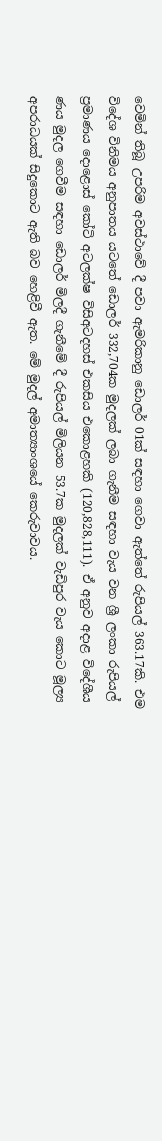වෙමින් තිබූ උපරිම අවස්ථාවේ දී පවා ඇමරිකානු ඩොලර් 01ක් සඳහා ගෙවා ඇත්තේ රුපියල් 363.17කි. එම විදේශ විනිමය අනුපාතය යටතේ ඩොලර් 332,704ක මුදලක් ලබා ගැනීම සඳහා වැය වන ශ්‍රී ලංකා රුපියල් ප්‍රමාණය දොළොස් කෝටි අටලක්ෂ විසිඅටදහස් එකසිය එකොළහකි (120,828,111). ඒ අනුව අදාළ විදේශීය ණය මුදල ගෙවීම සඳහා ඩොලර් මිලදී ගැනීමේ දී රුපියල් මිලියන 53.7ක මුදලක් වැඩිපුර වැය කොට මූල්‍ය අපරාධයක් සිදුකොට ඇති බව හෙළිවී ඇත. මේ මුදල් අමාත්‍යාංශයේ කෙරුවාවය.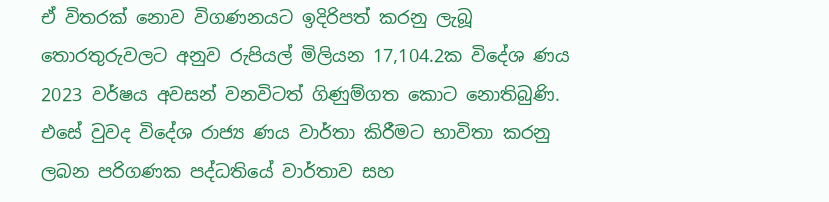ඒ විතරක් නොව විගණනයට ඉදිරිපත් කරනු ලැබූ තොරතුරුවලට අනුව රුපියල් මිලියන 17,104.2ක විදේශ ණය 2023 වර්ෂය අවසන් වනවිටත් ගිණුම්ගත කොට නොතිබුණි. එසේ වුවද විදේශ රාජ්‍ය ණය වාර්තා කිරීමට භාවිතා කරනු ලබන පරිගණක පද්ධතියේ වාර්තාව සහ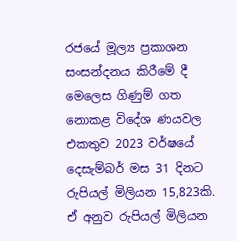රජයේ මූල්‍ය ප්‍රකාශන සංසන්දනය කිරීමේ දී මෙලෙස ගිණුම් ගත නොකළ විදේශ ණයවල එකතුව 2023 වර්ෂයේ දෙසැම්බර් මස 31 දිනට රුපියල් මිලියන 15,823කි. ඒ අනුව රුපියල් මිලියන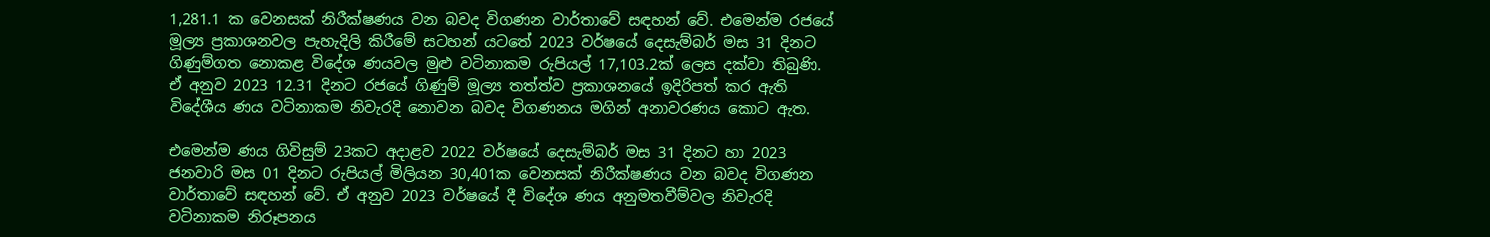1,281.1 ක වෙනසක් නිරීක්ෂණය වන බවද විගණන වාර්තාවේ සඳහන් වේ. එමෙන්ම රජයේ මූල්‍ය ප්‍රකාශනවල පැහැදිලි කිරීමේ සටහන් යටතේ 2023 වර්ෂයේ දෙසැම්බර් මස 31 දිනට ගිණුම්ගත නොකළ විදේශ ණයවල මුළු වටිනාකම රුපියල් 17,103.2ක් ලෙස දක්වා තිබුණි. ඒ අනුව 2023 12.31 දිනට රජයේ ගිණුම් මූල්‍ය තත්ත්ව ප්‍රකාශනයේ ඉදිරිපත් කර ඇති විදේශීය ණය වටිනාකම නිවැරදි නොවන බවද විගණනය මගින් අනාවරණය කොට ඇත.

එමෙන්ම ණය ගිවිසුම් 23කට අදාළව 2022 වර්ෂයේ දෙසැම්බර් මස 31 දිනට හා 2023 ජනවාරි මස 01 දිනට රුපියල් මිලියන 30,401ක වෙනසක් නිරීක්ෂණය වන බවද විගණන වාර්තාවේ සඳහන් වේ. ඒ අනුව 2023 වර්ෂයේ දී විදේශ ණය අනුමතවීම්වල නිවැරදි වටිනාකම නිරූපනය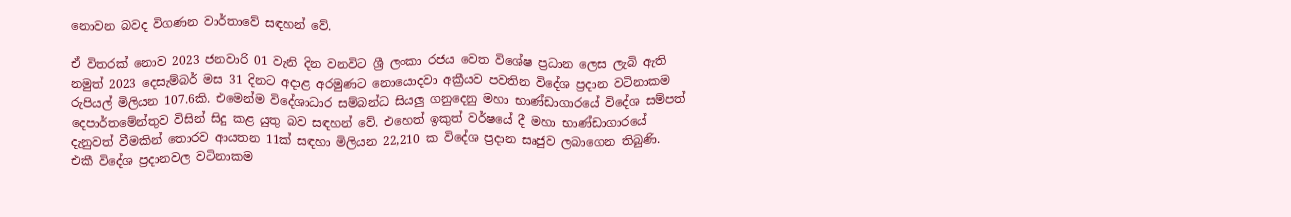නොවන බවද විගණන වාර්තාවේ සඳහන් වේ.

ඒ විතරක් නොව 2023 ජනවාරි 01 වැනි දින වනවිට ශ්‍රී ලංකා රජය වෙත විශේෂ ප්‍රධාන ලෙස ලැබි ඇති නමුත් 2023 දෙසැම්බර් මස 31 දිනට අදාළ අරමුණට නොයොදවා අක්‍රීයව පවතින විදේශ ප්‍රදාන වටිනාකම රුපියල් මිලියන 107.6කි. එමෙන්ම විදේශාධාර සම්බන්ධ සියලු ගනුදෙනු මහා භාණ්ඩාගාරයේ විදේශ සම්පත් දෙපාර්තමේන්තුව විසින් සිදු කළ යුතු බව සඳහන් වේ. එහෙත් ඉකුත් වර්ෂයේ දී මහා භාණ්ඩාගාරයේ දැනුවත් වීමකින් තොරව ආයතන 11ක් සඳහා මිලියන 22,210 ක විදේශ ප්‍රදාන සෘජුව ලබාගෙන තිබුණි. එකී විදේශ ප්‍රදානවල වටිනාකම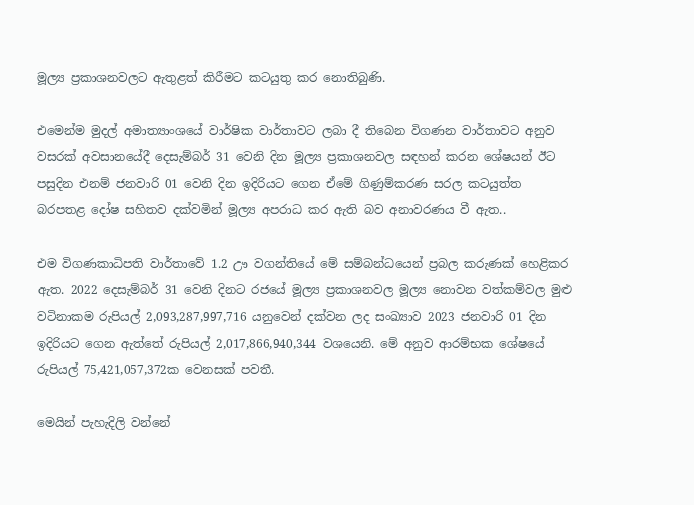මූල්‍ය ප්‍රකාශනවලට ඇතුළත් කිරීමට කටයුතු කර නොතිබුණි.

එමෙන්ම මුදල් අමාත්‍යාංශයේ වාර්ෂික වාර්තාවට ලබා දී තිබෙන විගණන වාර්තාවට අනුව වසරක් අවසානයේදී දෙසැම්බර් 31 වෙනි දින මූල්‍ය ප්‍රකාශනවල සඳහන් කරන ශේෂයන් ඊට පසුදින එනම් ජනවාරි 01 වෙනි දින ඉදිරියට ගෙන ඒමේ ගිණුම්කරණ සරල කටයුත්ත බරපතළ දෝෂ සහිතව දක්වමින් මූල්‍ය අපරාධ කර ඇති බව අනාවරණය වී ඇත..

එම විගණකාධිපති වාර්තාවේ 1.2 ඌ වගන්තියේ මේ සම්බන්ධයෙන් ප්‍රබල කරුණක් හෙළිකර ඇත. 2022 දෙසැම්බර් 31 වෙනි දිනට රජයේ මූල්‍ය ප්‍රකාශනවල මූල්‍ය නොවන වත්කම්වල මුළු වටිනාකම රුපියල් 2,093,287,997,716 යනුවෙන් දක්වන ලද සංඛ්‍යාව 2023 ජනවාරි 01 දින ඉදිරියට ගෙන ඇත්තේ රුපියල් 2,017,866,940,344 වශයෙනි. මේ අනුව ආරම්භක ශේෂයේ රුපියල් 75,421,057,372ක වෙනසක් පවතී.

මෙයින් පැහැදිලි වන්නේ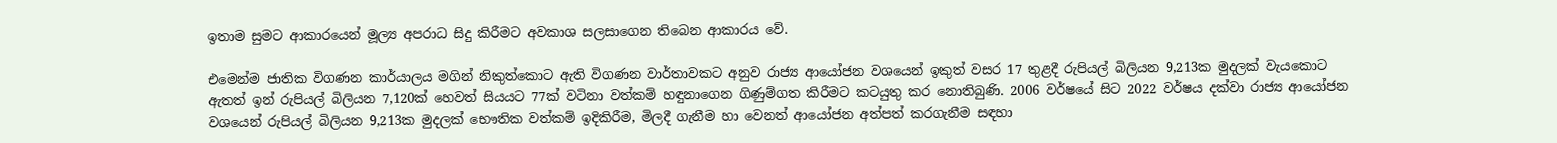ඉතාම සුමට ආකාරයෙන් මූල්‍ය අපරාධ සිදු කිරීමට අවකාශ සලසාගෙන තිබෙන ආකාරය වේ.

එමෙන්ම ජාතික විගණන කාර්යාලය මගින් නිකුත්කොට ඇති විගණන වාර්තාවකට අනුව රාජ්‍ය ආයෝජන වශයෙන් ඉකුත් වසර 17 තුළදී රුපියල් බිලියන 9,213ක මුදලක් වැයකොට ඇතත් ඉන් රුපියල් බිලියන 7,120ක් හෙවත් සියයට 77ක් වටිනා වත්කම් හඳුනාගෙන ගිණුම්ගත කිරීමට කටයුතු කර නොතිබුණි. 2006 වර්ෂයේ සිට 2022 වර්ෂය දක්වා රාජ්‍ය ආයෝජන වශයෙන් රුපියල් බිලියන 9,213ක මුදලක් භෞතික වත්කම් ඉදිකිරීම, මිලදී ගැනීම හා වෙනත් ආයෝජන අත්පත් කරගැනීම සඳහා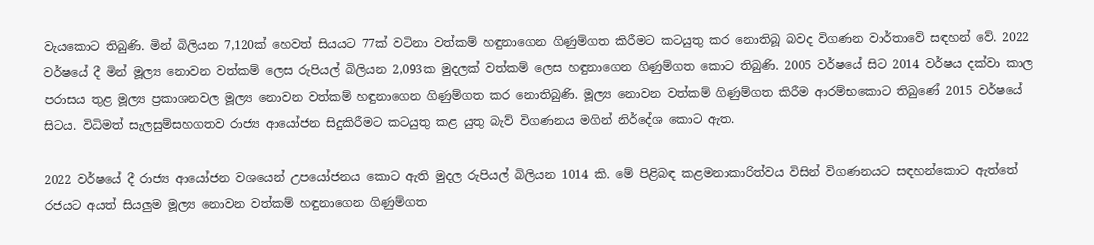වැයකොට තිබුණි. මින් බිලියන 7,120ක් හෙවත් සියයට 77ක් වටිනා වත්කම් හඳුනාගෙන ගිණුම්ගත කිරීමට කටයුතු කර නොතිබූ බවද විගණන වාර්තාවේ සඳහන් වේ. 2022 වර්ෂයේ දී මින් මූල්‍ය නොවන වත්කම් ලෙස රුපියල් බිලියන 2,093ක මුදලක් වත්කම් ලෙස හඳුනාගෙන ගිණුම්ගත කොට තිබුණි. 2005 වර්ෂයේ සිට 2014 වර්ෂය දක්වා කාල පරාසය තුළ මූල්‍ය ප්‍රකාශනවල මූල්‍ය නොවන වත්කම් හඳුනාගෙන ගිණුම්ගත කර නොතිබුණි. මූල්‍ය නොවන වත්කම් ගිණුම්ගත කිරීම ආරම්භකොට තිබුණේ 2015 වර්ෂයේ සිටය. විධිමත් සැලසුම්සහගතව රාජ්‍ය ආයෝජන සිදුකිරීමට කටයුතු කළ යුතු බැව් විගණනය මගින් නිර්දේශ කොට ඇත.

2022 වර්ෂයේ දී රාජ්‍ය ආයෝජන වශයෙන් උපයෝජනය කොට ඇති මුදල රුපියල් බිලියන 1014 කි. මේ පිළිබඳ කළමනාකාරිත්වය විසින් විගණනයට සඳහන්කොට ඇත්තේ රජයට අයත් සියලුම මූල්‍ය නොවන වත්කම් හඳුනාගෙන ගිණුම්ගත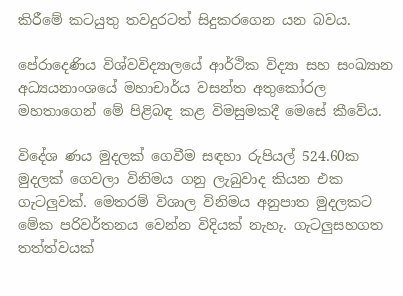කිරීමේ කටයුතු තවදුරටත් සිදුකරගෙන යන බවය.

පේරාදෙණිය විශ්වවිද්‍යාලයේ ආර්ථික විද්‍යා සහ සංඛ්‍යාන අධ්‍යයනාංශයේ මහාචාර්ය වසන්ත අතුකෝරල මහතාගෙන් මේ පිළිබඳ කළ විමසුමකදී මෙසේ කීවේය.

විදේශ ණය මුදලක් ගෙවීම සඳහා රුපියල් 524.60ක මුදලක් ගෙවලා විනිමය ගනු ලැබුවාද කියන එක ගැටලුවක්. මෙතරම් විශාල විනිමය අනුපාත මුදලකට මේක පරිවර්තනය වෙන්න විදියක් නැහැ. ගැටලුසහගත තත්ත්වයක්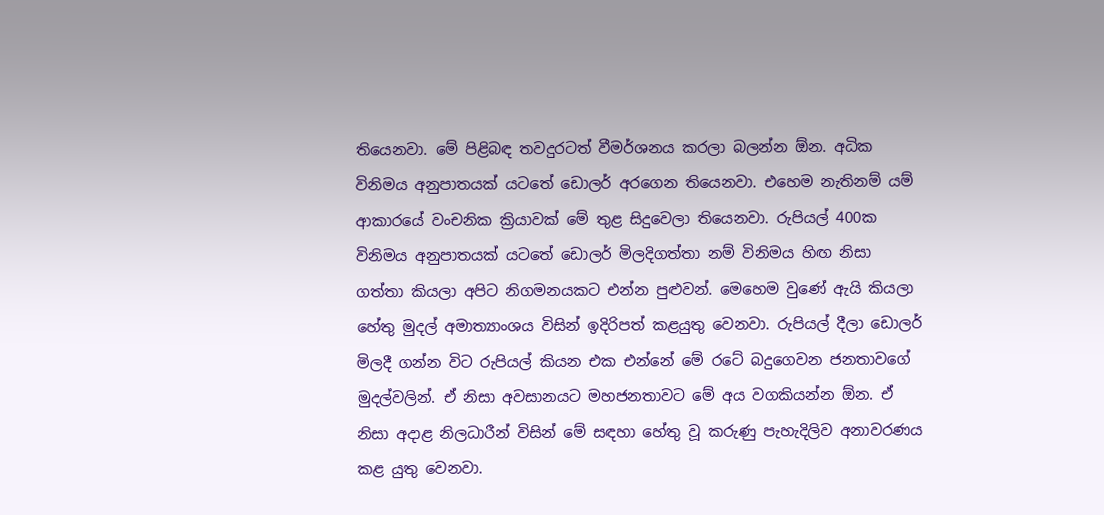තියෙනවා. මේ පිළිබඳ තවදුරටත් වීමර්ශනය කරලා බලන්න ඕන. අධික විනිමය අනුපාතයක් යටතේ ඩොලර් අරගෙන තියෙනවා. එහෙම නැතිනම් යම් ආකාරයේ වංචනික ක්‍රියාවක් මේ තුළ සිදුවෙලා තියෙනවා. රුපියල් 400ක විනිමය අනුපාතයක් යටතේ ඩොලර් මිලදිගත්තා නම් විනිමය හිඟ නිසා ගත්තා කියලා අපිට නිගමනයකට එන්න පුළුවන්. මෙහෙම වුණේ ඇයි කියලා හේතු මුදල් අමාත්‍යාංශය විසින් ඉදිරිපත් කළයුතු වෙනවා. රුපියල් දීලා ඩොලර් මිලදී ගන්න විට රුපියල් කියන එක එන්නේ මේ රටේ බදුගෙවන ජනතාවගේ මුදල්වලින්. ඒ නිසා අවසානයට මහජනතාවට මේ අය වගකියන්න ඕන. ඒ නිසා අදාළ නිලධාරීන් විසින් මේ සඳහා හේතු වූ කරුණු පැහැදිලිව අනාවරණය කළ යුතු වෙනවා.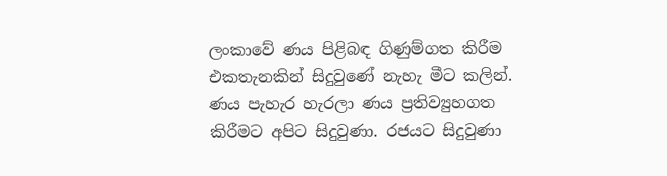ලංකාවේ ණය පිළිබඳ ගිණුම්ගත කිරීම එකතැනකින් සිදුවුණේ නැහැ මීට කලින්. ණය පැහැර හැරලා ණය ප්‍රතිව්‍යුහගත කිරීමට අපිට සිදුවුණා. රජයට සිදුවුණා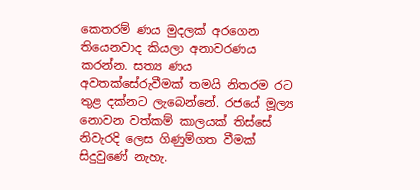කෙතරම් ණය මුදලක් අරගෙන තියෙනවාද කියලා අනාවරණය කරන්න. සත්‍ය ණය අවතක්සේරුවීමක් තමයි නිතරම රට තුළ දක්නට ලැබෙන්නේ. රජයේ මූල්‍ය නොවන වත්කම් කාලයක් තිස්සේ නිවැරදි ලෙස ගිණුම්ගත වීමක් සිදුවුණේ නැහැ.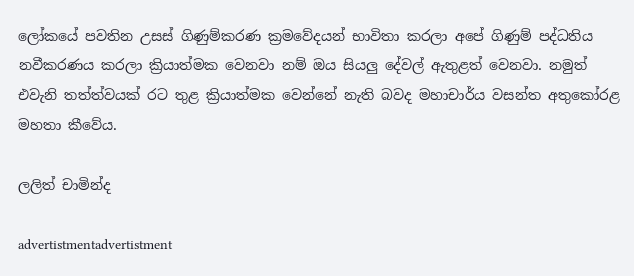ලෝකයේ පවතින උසස් ගිණුම්කරණ ක්‍රමවේදයන් භාවිතා කරලා අපේ ගිණුම් පද්ධතිය නවීකරණය කරලා ක්‍රියාත්මක වෙනවා නම් ඔය සියලු දේවල් ඇතුළත් වෙනවා. නමුත් එවැනි තත්ත්වයක් රට තුළ ක්‍රියාත්මක වෙන්නේ නැති බවද මහාචාර්ය වසන්ත අතුකෝරළ මහතා කීවේය.

ලලිත් චාමින්ද

advertistmentadvertistment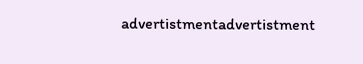advertistmentadvertistment